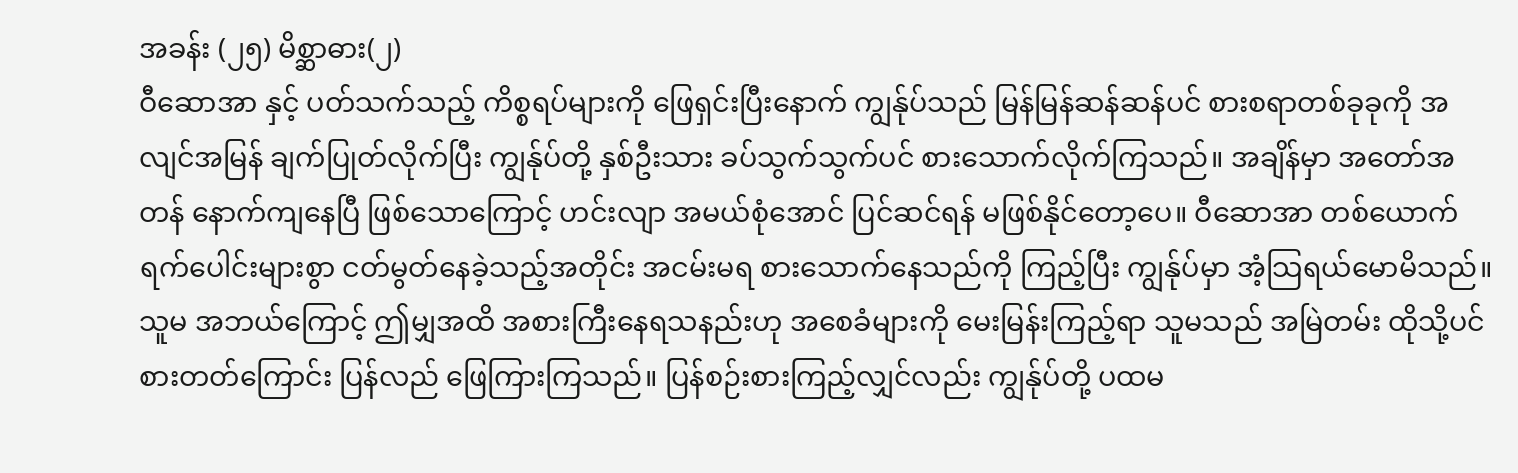အခန်း (၂၅) မိစ္ဆာဓား(၂)
ဝီဆောအာ နှင့် ပတ်သက်သည့် ကိစ္စရပ်များကို ဖြေရှင်းပြီးနောက် ကျွန်ုပ်သည် မြန်မြန်ဆန်ဆန်ပင် စားစရာတစ်ခုခုကို အလျင်အမြန် ချက်ပြုတ်လိုက်ပြီး ကျွန်ုပ်တို့ နှစ်ဦးသား ခပ်သွက်သွက်ပင် စားသောက်လိုက်ကြသည်။ အချိန်မှာ အတော်အတန် နောက်ကျနေပြီ ဖြစ်သောကြောင့် ဟင်းလျာ အမယ်စုံအောင် ပြင်ဆင်ရန် မဖြစ်နိုင်တော့ပေ။ ဝီဆောအာ တစ်ယောက် ရက်ပေါင်းများစွာ ငတ်မွတ်နေခဲ့သည့်အတိုင်း အငမ်းမရ စားသောက်နေသည်ကို ကြည့်ပြီး ကျွန်ုပ်မှာ အံ့သြရယ်မောမိသည်။ သူမ အဘယ်ကြောင့် ဤမျှအထိ အစားကြီးနေရသနည်းဟု အစေခံများကို မေးမြန်းကြည့်ရာ သူမသည် အမြဲတမ်း ထိုသို့ပင် စားတတ်ကြောင်း ပြန်လည် ဖြေကြားကြသည်။ ပြန်စဉ်းစားကြည့်လျှင်လည်း ကျွန်ုပ်တို့ ပထမ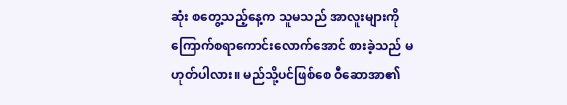ဆုံး စတွေ့သည့်နေ့က သူမသည် အာလူးများကို ကြောက်စရာကောင်းလောက်အောင် စားခဲ့သည် မဟုတ်ပါလား။ မည်သို့ပင်ဖြစ်စေ ဝီဆောအာ၏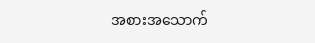အစားအသောက်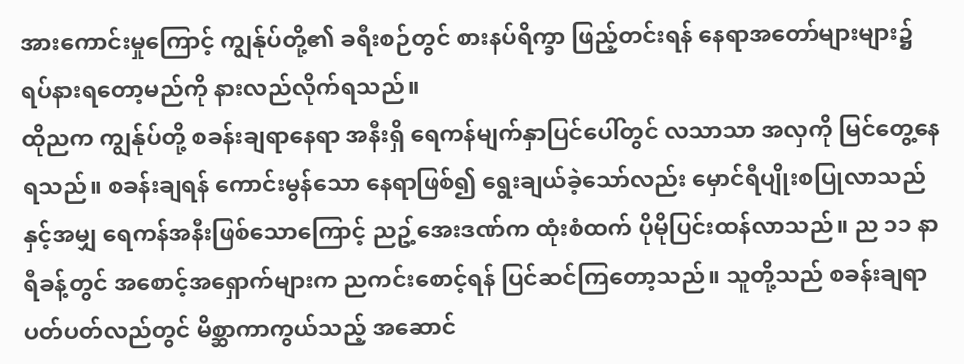အားကောင်းမှုကြောင့် ကျွန်ုပ်တို့၏ ခရီးစဉ်တွင် စားနပ်ရိက္ခာ ဖြည့်တင်းရန် နေရာအတော်များများ၌ ရပ်နားရတော့မည်ကို နားလည်လိုက်ရသည်။
ထိုညက ကျွန်ုပ်တို့ စခန်းချရာနေရာ အနီးရှိ ရေကန်မျက်နှာပြင်ပေါ်တွင် လသာသာ အလှကို မြင်တွေ့နေရသည်။ စခန်းချရန် ကောင်းမွန်သော နေရာဖြစ်၍ ရွေးချယ်ခဲ့သော်လည်း မှောင်ရီပျိုးစပြုလာသည်နှင့်အမျှ ရေကန်အနီးဖြစ်သောကြောင့် ညဥ့်အေးဒဏ်က ထုံးစံထက် ပိုမိုပြင်းထန်လာသည်။ ည ၁၁ နာရီခန့်တွင် အစောင့်အရှောက်များက ညကင်းစောင့်ရန် ပြင်ဆင်ကြတော့သည်။ သူတို့သည် စခန်းချရာ ပတ်ပတ်လည်တွင် မိစ္ဆာကာကွယ်သည့် အဆောင်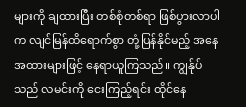များကို ချထားပြီး တစ်စုံတစ်ရာ ဖြစ်ပွားလာပါက လျင်မြန်ထိရောက်စွာ တုံ့ပြန်နိုင်မည့် အနေအထားများဖြင့် နေရာယူကြသည်။ ကျွန်ုပ်သည် လမင်းကို ငေးကြည့်ရင်း ထိုင်နေ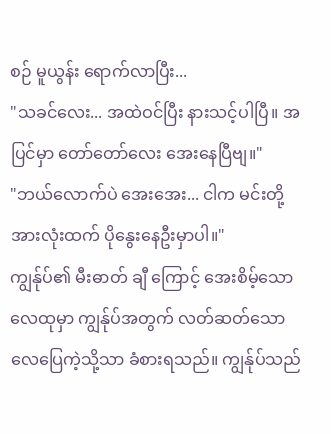စဉ် မူယွန်း ရောက်လာပြီး...
"သခင်လေး... အထဲဝင်ပြီး နားသင့်ပါပြီ။ အပြင်မှာ တော်တော်လေး အေးနေပြီဗျ။"
"ဘယ်လောက်ပဲ အေးအေး... ငါက မင်းတို့အားလုံးထက် ပိုနွေးနေဦးမှာပါ။"
ကျွန်ုပ်၏ မီးဓာတ် ချီ ကြောင့် အေးစိမ့်သော လေထုမှာ ကျွန်ုပ်အတွက် လတ်ဆတ်သော လေပြေကဲ့သို့သာ ခံစားရသည်။ ကျွန်ုပ်သည်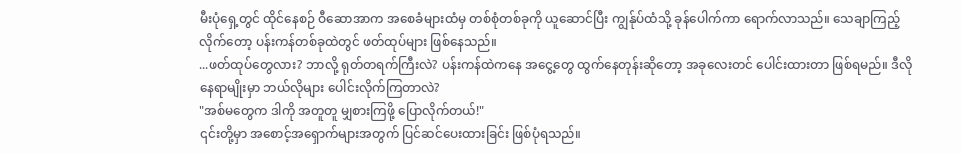မီးပုံရှေ့တွင် ထိုင်နေစဉ် ဝီဆောအာက အစေခံများထံမှ တစ်စုံတစ်ခုကို ယူဆောင်ပြီး ကျွန်ုပ်ထံသို့ ခုန်ပေါက်ကာ ရောက်လာသည်။ သေချာကြည့်လိုက်တော့ ပန်းကန်တစ်ခုထဲတွင် ဖတ်ထုပ်များ ဖြစ်နေသည်။
...ဖတ်ထုပ်တွေလား? ဘာလို့ ရုတ်တရက်ကြီးလဲ? ပန်းကန်ထဲကနေ အငွေ့တွေ ထွက်နေတုန်းဆိုတော့ အခုလေးတင် ပေါင်းထားတာ ဖြစ်ရမည်။ ဒီလိုနေရာမျိုးမှာ ဘယ်လိုများ ပေါင်းလိုက်ကြတာလဲ?
"အစ်မတွေက ဒါကို အတူတူ မျှစားကြဖို့ ပြောလိုက်တယ်!"
၎င်းတို့မှာ အစောင့်အရှောက်များအတွက် ပြင်ဆင်ပေးထားခြင်း ဖြစ်ပုံရသည်။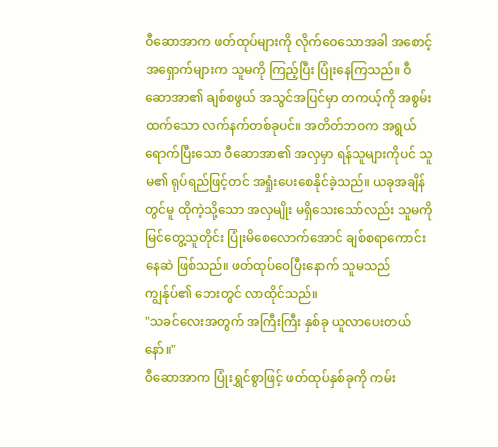ဝီဆောအာက ဖတ်ထုပ်များကို လိုက်ဝေသောအခါ အစောင့်အရှောက်များက သူမကို ကြည့်ပြီး ပြုံးနေကြသည်။ ဝီဆောအာ၏ ချစ်စဖွယ် အသွင်အပြင်မှာ တကယ့်ကို အစွမ်းထက်သော လက်နက်တစ်ခုပင်။ အတိတ်ဘဝက အရွယ်ရောက်ပြီးသော ဝီဆောအာ၏ အလှမှာ ရန်သူများကိုပင် သူမ၏ ရုပ်ရည်ဖြင့်တင် အရှုံးပေးစေနိုင်ခဲ့သည်။ ယခုအချိန်တွင်မူ ထိုကဲ့သို့သော အလှမျိုး မရှိသေးသော်လည်း သူမကို မြင်တွေ့သူတိုင်း ပြုံးမိစေလောက်အောင် ချစ်စရာကောင်းနေဆဲ ဖြစ်သည်။ ဖတ်ထုပ်ဝေပြီးနောက် သူမသည် ကျွန်ုပ်၏ ဘေးတွင် လာထိုင်သည်။
"သခင်လေးအတွက် အကြီးကြီး နှစ်ခု ယူလာပေးတယ်နော်။"
ဝီဆောအာက ပြုံးရွှင်စွာဖြင့် ဖတ်ထုပ်နှစ်ခုကို ကမ်း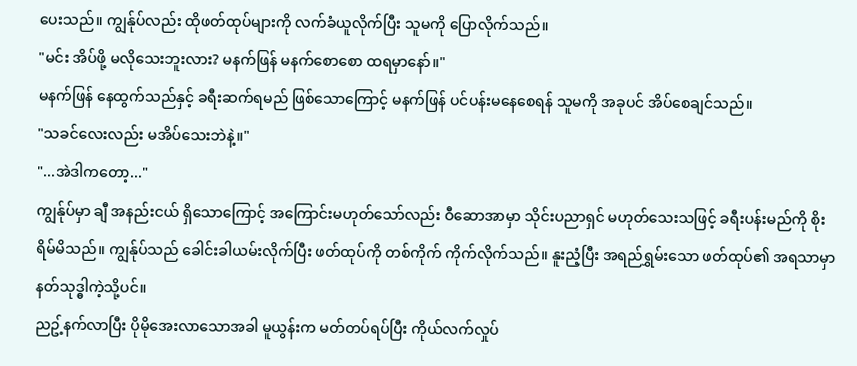ပေးသည်။ ကျွန်ုပ်လည်း ထိုဖတ်ထုပ်များကို လက်ခံယူလိုက်ပြီး သူမကို ပြောလိုက်သည်။
"မင်း အိပ်ဖို့ မလိုသေးဘူးလား? မနက်ဖြန် မနက်စောစော ထရမှာနော်။"
မနက်ဖြန် နေထွက်သည်နှင့် ခရီးဆက်ရမည် ဖြစ်သောကြောင့် မနက်ဖြန် ပင်ပန်းမနေစေရန် သူမကို အခုပင် အိပ်စေချင်သည်။
"သခင်လေးလည်း မအိပ်သေးဘဲနဲ့။"
"...အဲဒါကတော့..."
ကျွန်ုပ်မှာ ချီ အနည်းငယ် ရှိသောကြောင့် အကြောင်းမဟုတ်သော်လည်း ဝီဆောအာမှာ သိုင်းပညာရှင် မဟုတ်သေးသဖြင့် ခရီးပန်းမည်ကို စိုးရိမ်မိသည်။ ကျွန်ုပ်သည် ခေါင်းခါယမ်းလိုက်ပြီး ဖတ်ထုပ်ကို တစ်ကိုက် ကိုက်လိုက်သည်။ နူးညံ့ပြီး အရည်ရွှမ်းသော ဖတ်ထုပ်၏ အရသာမှာ နတ်သုဒ္ဓါကဲ့သို့ပင်။
ညဥ့်နက်လာပြီး ပိုမိုအေးလာသောအခါ မူယွန်းက မတ်တပ်ရပ်ပြီး ကိုယ်လက်လှုပ်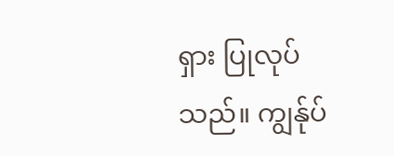ရှား ပြုလုပ်သည်။ ကျွန်ုပ်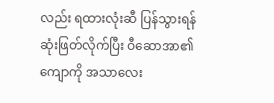လည်း ရထားလုံးဆီ ပြန်သွားရန် ဆုံးဖြတ်လိုက်ပြီး ဝီဆောအာ၏ ကျောကို အသာလေး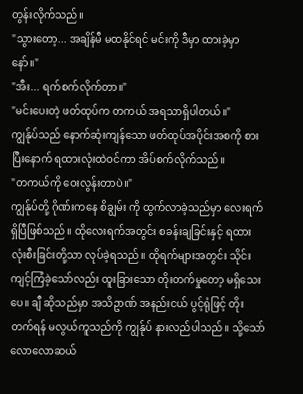တွန်းလိုက်သည်။
"သွားတော့... အချိန်မီ မထနိုင်ရင် မင်းကို ဒီမှာ ထားခဲ့မှာနော်။"
"အီး... ရက်စက်လိုက်တာ။"
"မင်းပေးတဲ့ ဖတ်ထုပ်က တကယ် အရသာရှိပါတယ်။"
ကျွန်ုပ်သည် နောက်ဆုံးကျန်သော ဖတ်ထုပ်အပိုင်းအစကို စားပြီးနောက် ရထားလုံးထဲဝင်ကာ အိပ်စက်လိုက်သည်။
"တကယ်ကို ဝေးလွန်းတာပဲ။"
ကျွန်ုပ်တို့ ဂိုဏ်းကနေ စိချွမ်း ကို ထွက်လာခဲ့သည်မှာ လေးရက်ရှိပြီဖြစ်သည်။ ထိုလေးရက်အတွင်း စခန်းချခြင်းနှင့် ရထားလုံးစီးခြင်းတို့သာ လုပ်ခဲ့ရသည်။ ထိုရက်များအတွင်း သိုင်းကျင့်ကြံခဲ့သော်လည်း ထူးခြားသော တိုးတက်မှုတော့ မရှိသေးပေ။ ချီ ဆိုသည်မှာ အသိဥာဏ် အနည်းငယ် ပွင့်ရုံဖြင့် တိုးတက်ရန် မလွယ်ကူသည်ကို ကျွန်ုပ် နားလည်ပါသည်။ သို့သော် လောလောဆယ်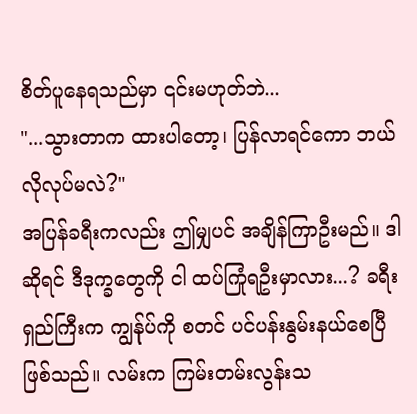စိတ်ပူနေရသည်မှာ ၎င်းမဟုတ်ဘဲ...
"...သွားတာက ထားပါတော့၊ ပြန်လာရင်ကော ဘယ်လိုလုပ်မလဲ?"
အပြန်ခရီးကလည်း ဤမျှပင် အချိန်ကြာဦးမည်။ ဒါဆိုရင် ဒီဒုက္ခတွေကို ငါ ထပ်ကြုံရဦးမှာလား...? ခရီးရှည်ကြီးက ကျွန်ုပ်ကို စတင် ပင်ပန်းနွမ်းနယ်စေပြီဖြစ်သည်။ လမ်းက ကြမ်းတမ်းလွန်းသ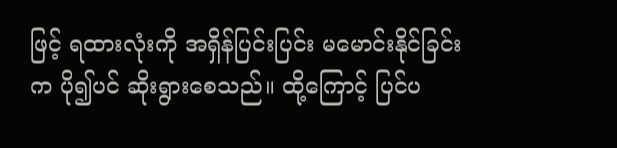ဖြင့် ရထားလုံးကို အရှိန်ပြင်းပြင်း မမောင်းနိုင်ခြင်းက ပို၍ပင် ဆိုးရွားစေသည်။ ထို့ကြောင့် ပြင်ပ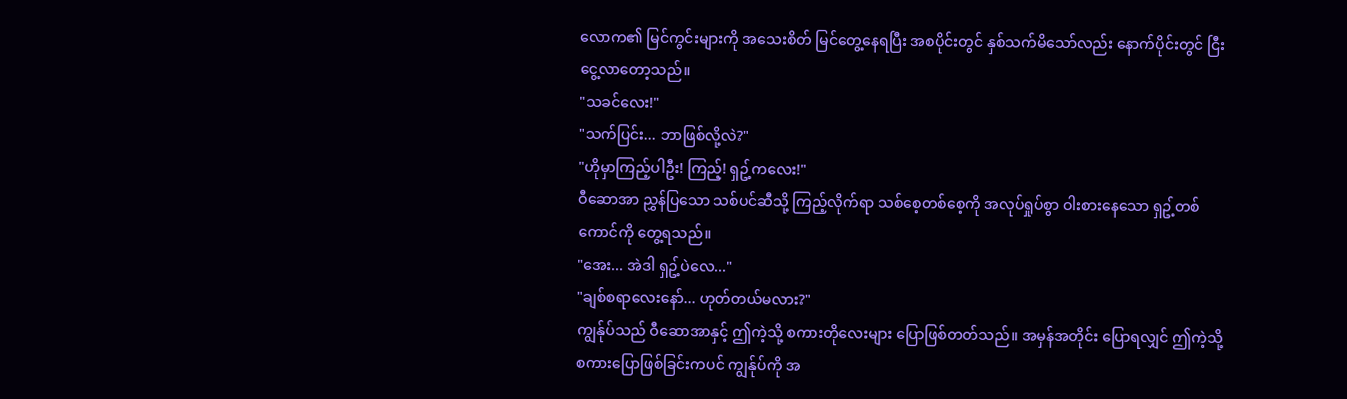လောက၏ မြင်ကွင်းများကို အသေးစိတ် မြင်တွေ့နေရပြီး အစပိုင်းတွင် နှစ်သက်မိသော်လည်း နောက်ပိုင်းတွင် ငြီးငွေ့လာတော့သည်။
"သခင်လေး!"
"သက်ပြင်း... ဘာဖြစ်လို့လဲ?"
"ဟိုမှာကြည့်ပါဦး! ကြည့်! ရှဥ့်ကလေး!"
ဝီဆောအာ ညွှန်ပြသော သစ်ပင်ဆီသို့ ကြည့်လိုက်ရာ သစ်စေ့တစ်စေ့ကို အလုပ်ရှုပ်စွာ ဝါးစားနေသော ရှဥ့်တစ်ကောင်ကို တွေ့ရသည်။
"အေး... အဲဒါ ရှဥ့်ပဲလေ..."
"ချစ်စရာလေးနော်... ဟုတ်တယ်မလား?"
ကျွန်ုပ်သည် ဝီဆောအာနှင့် ဤကဲ့သို့ စကားတိုလေးများ ပြောဖြစ်တတ်သည်။ အမှန်အတိုင်း ပြောရလျှင် ဤကဲ့သို့ စကားပြောဖြစ်ခြင်းကပင် ကျွန်ုပ်ကို အ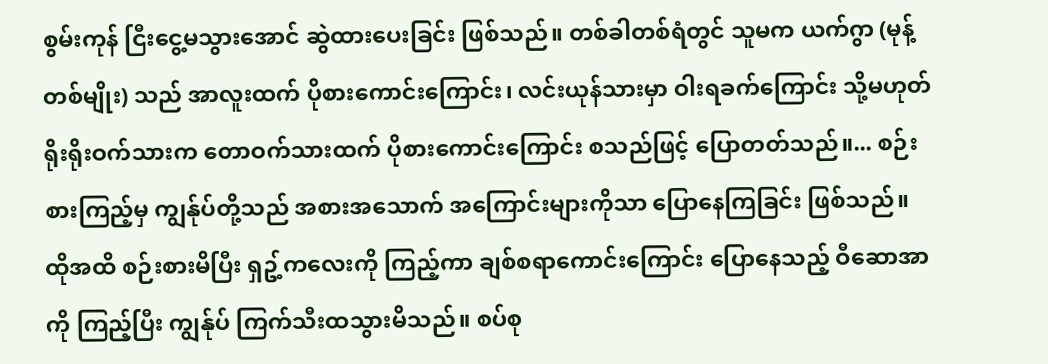စွမ်းကုန် ငြီးငွေ့မသွားအောင် ဆွဲထားပေးခြင်း ဖြစ်သည်။ တစ်ခါတစ်ရံတွင် သူမက ယက်ဂွာ (မုန့်တစ်မျိုး) သည် အာလူးထက် ပိုစားကောင်းကြောင်း၊ လင်းယုန်သားမှာ ဝါးရခက်ကြောင်း သို့မဟုတ် ရိုးရိုးဝက်သားက တောဝက်သားထက် ပိုစားကောင်းကြောင်း စသည်ဖြင့် ပြောတတ်သည်။... စဉ်းစားကြည့်မှ ကျွန်ုပ်တို့သည် အစားအသောက် အကြောင်းများကိုသာ ပြောနေကြခြင်း ဖြစ်သည်။
ထိုအထိ စဉ်းစားမိပြီး ရှဥ့်ကလေးကို ကြည့်ကာ ချစ်စရာကောင်းကြောင်း ပြောနေသည့် ဝီဆောအာကို ကြည့်ပြီး ကျွန်ုပ် ကြက်သီးထသွားမိသည်။ စပ်စု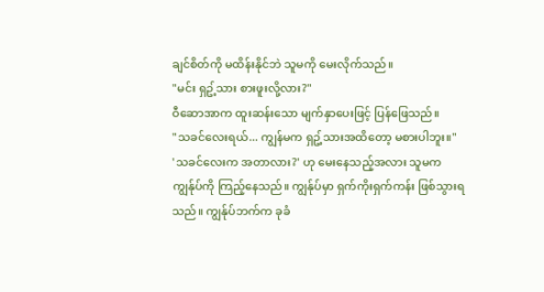ချင်စိတ်ကို မထိန်းနိုင်ဘဲ သူမကို မေးလိုက်သည်။
"မင်း ရှဥ့်သား စားဖူးလို့လား?"
ဝီဆောအာက ထူးဆန်းသော မျက်နှာပေးဖြင့် ပြန်ဖြေသည်။
"သခင်လေးရယ်... ကျွန်မက ရှဥ့်သားအထိတော့ မစားပါဘူး။"
'သခင်လေးက အတာလား?' ဟု မေးနေသည့်အလား သူမက ကျွန်ုပ်ကို ကြည့်နေသည်။ ကျွန်ုပ်မှာ ရှက်ကိုးရှက်ကန်း ဖြစ်သွားရသည်။ ကျွန်ုပ်ဘက်က ခုခံ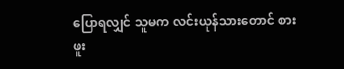ပြောရလျှင် သူမက လင်းယုန်သားတောင် စားဖူး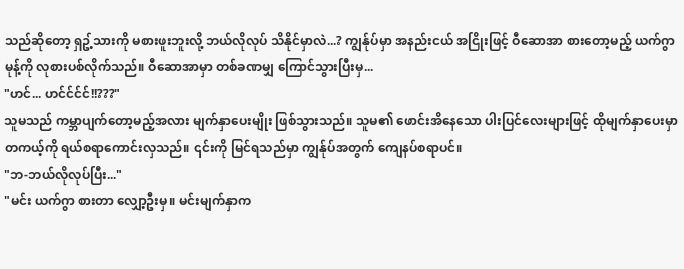သည်ဆိုတော့ ရှဥ့်သားကို မစားဖူးဘူးလို့ ဘယ်လိုလုပ် သိနိုင်မှာလဲ...? ကျွန်ုပ်မှာ အနည်းငယ် အငြိုးဖြင့် ဝီဆောအာ စားတော့မည့် ယက်ဂွာမုန့်ကို လုစားပစ်လိုက်သည်။ ဝီဆောအာမှာ တစ်ခဏမျှ ကြောင်သွားပြီးမှ...
"ဟင်... ဟင်င်င်င်!!???"
သူမသည် ကမ္ဘာပျက်တော့မည့်အလား မျက်နှာပေးမျိုး ဖြစ်သွားသည်။ သူမ၏ ဖောင်းအိနေသော ပါးပြင်လေးများဖြင့် ထိုမျက်နှာပေးမှာ တကယ့်ကို ရယ်စရာကောင်းလှသည်။ ၎င်းကို မြင်ရသည်မှာ ကျွန်ုပ်အတွက် ကျေနပ်စရာပင်။
"ဘ-ဘယ်လိုလုပ်ပြီး..."
"မင်း ယက်ဂွာ စားတာ လျှော့ဦးမှ။ မင်းမျက်နှာက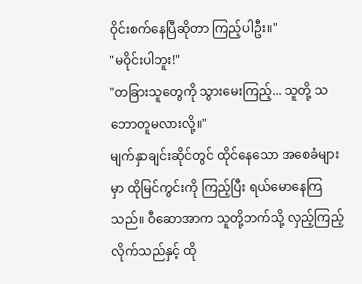ဝိုင်းစက်နေပြီဆိုတာ ကြည့်ပါဦး။"
"မဝိုင်းပါဘူး!"
"တခြားသူတွေကို သွားမေးကြည့်... သူတို့ သဘောတူမလားလို့။"
မျက်နှာချင်းဆိုင်တွင် ထိုင်နေသော အစေခံများမှာ ထိုမြင်ကွင်းကို ကြည့်ပြီး ရယ်မောနေကြသည်။ ဝီဆောအာက သူတို့ဘက်သို့ လှည့်ကြည့်လိုက်သည်နှင့် ထို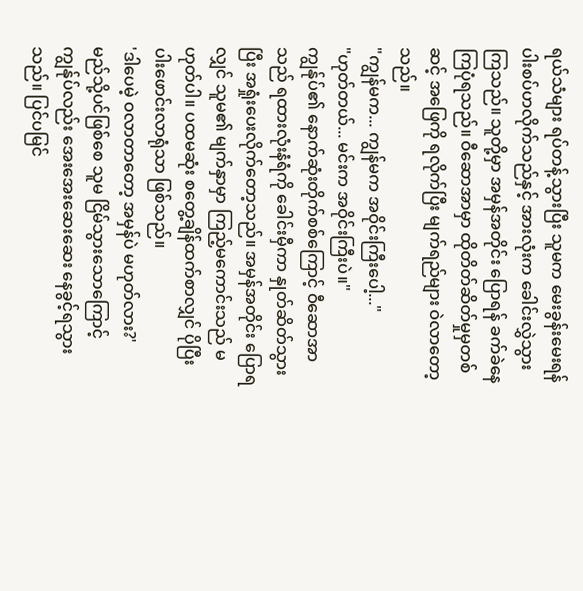ရယ်သံများ ရပ်တန့်သွားပြီး သူမက မေးခွန်းမေးရန် ပါးစပ်ဟလိုက်သည်နှင့် အားလုံးက ခေါင်းလွှဲသွားကြသည်။ သူတို့မှာ အမှန်အတိုင်း ပြောရန် ခက်ခဲနေကြပုံရသည်။ ဝီဆောအာမှာ ထိုတိတ်ဆိတ်မှုမှတစ်ဆင့် အဖြေကို ရလိုက်ပြီး မျက်ရည်များ ဝဲလာတော့သည်။
"ကျွန်မက... ကျွန်မက အဝိုင်းကြီးပေါ့..."
"ဟုတ်တယ်... မင်းက အဝိုင်းကြီးပဲ။"
ကျွန်ုပ်၏ နောက်ဆုံးတိုက်စစ်ကြောင့် ဝီဆောအာသည် ရထားလုံးနံရံကို ခေါင်းမှီကာ နှုတ်ဆိတ်သွားပြီး အရှုံးပေးလိုက်တော့သည်။ အမှန်အတိုင်း ပြောရလျှင် သူမ၏ မျက်နှာမှာ ကြည့်မကောင်းသည် မဟုတ်ပါ။ ပထမဆုံး စတွေ့ချိန်ထက်စာလျှင် ပိုပြီး ပါးဖောင်းလာရုံသာ ဖြစ်သည်။
'ဒါပေမဲ့ ဝလာတာတော့ အမှန်ပဲ မဟုတ်လား?'
မည်သို့ပင်ဖြစ်စေ သူမ ငြိမ်သွားသောကြောင့် ကျွန်ုပ်လည်း အေးအေးဆေးဆေး နေခွင့်ရသွားသည်။ ပြင်ပမြင်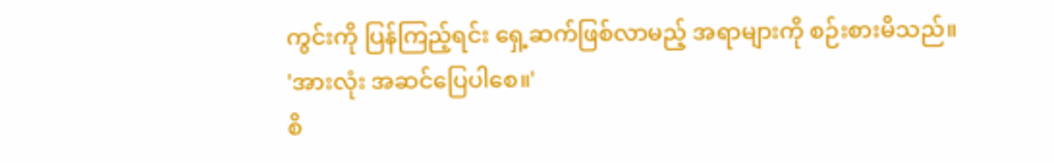ကွင်းကို ပြန်ကြည့်ရင်း ရှေ့ဆက်ဖြစ်လာမည့် အရာများကို စဉ်းစားမိသည်။
'အားလုံး အဆင်ပြေပါစေ။'
စိ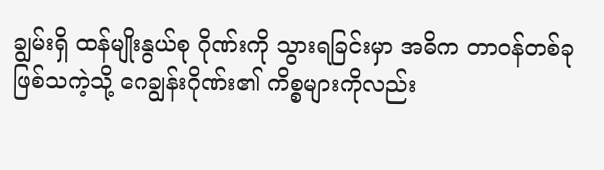ချွမ်းရှိ ထန်မျိုးနွယ်စု ဂိုဏ်းကို သွားရခြင်းမှာ အဓိက တာဝန်တစ်ခု ဖြစ်သကဲ့သို့ ဂေချွန်းဂိုဏ်း၏ ကိစ္စများကိုလည်း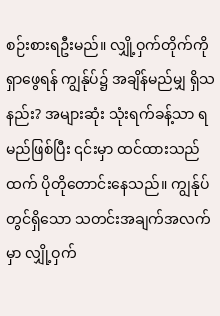စဉ်းစားရဦးမည်။ လျှို့ဝှက်တိုက်ကို ရှာဖွေရန် ကျွန်ုပ်၌ အချိန်မည်မျှ ရှိသနည်း? အများဆုံး သုံးရက်ခန့်သာ ရမည်ဖြစ်ပြီး ၎င်းမှာ ထင်ထားသည်ထက် ပိုတိုတောင်းနေသည်။ ကျွန်ုပ်တွင်ရှိသော သတင်းအချက်အလက်မှာ လျှို့ဝှက်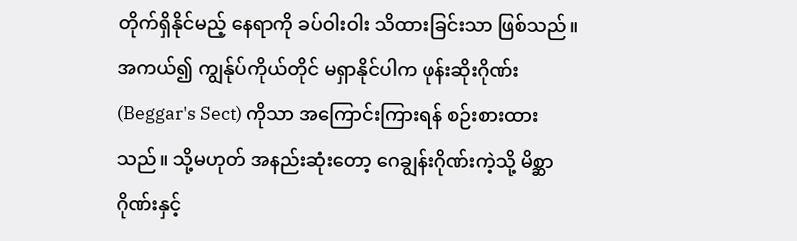တိုက်ရှိနိုင်မည့် နေရာကို ခပ်ဝါးဝါး သိထားခြင်းသာ ဖြစ်သည်။ အကယ်၍ ကျွန်ုပ်ကိုယ်တိုင် မရှာနိုင်ပါက ဖုန်းဆိုးဂိုဏ်း (Beggar's Sect) ကိုသာ အကြောင်းကြားရန် စဉ်းစားထားသည်။ သို့မဟုတ် အနည်းဆုံးတော့ ဂေချွန်းဂိုဏ်းကဲ့သို့ မိစ္ဆာဂိုဏ်းနှင့်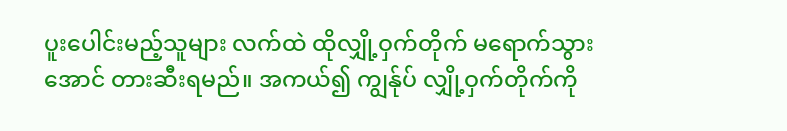ပူးပေါင်းမည့်သူများ လက်ထဲ ထိုလျှို့ဝှက်တိုက် မရောက်သွားအောင် တားဆီးရမည်။ အကယ်၍ ကျွန်ုပ် လျှို့ဝှက်တိုက်ကို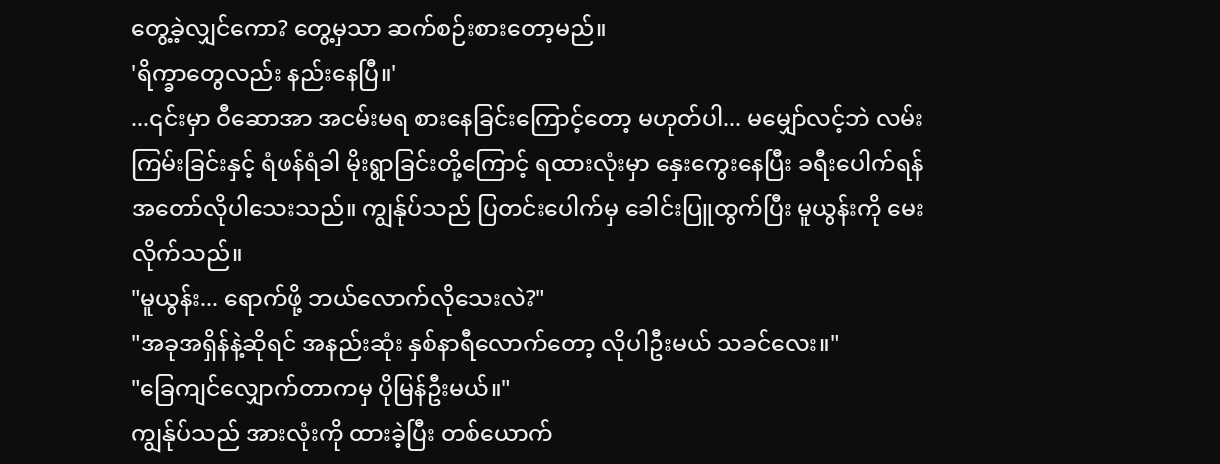တွေ့ခဲ့လျှင်ကော? တွေ့မှသာ ဆက်စဉ်းစားတော့မည်။
'ရိက္ခာတွေလည်း နည်းနေပြီ။'
...၎င်းမှာ ဝီဆောအာ အငမ်းမရ စားနေခြင်းကြောင့်တော့ မဟုတ်ပါ... မမျှော်လင့်ဘဲ လမ်းကြမ်းခြင်းနှင့် ရံဖန်ရံခါ မိုးရွာခြင်းတို့ကြောင့် ရထားလုံးမှာ နှေးကွေးနေပြီး ခရီးပေါက်ရန် အတော်လိုပါသေးသည်။ ကျွန်ုပ်သည် ပြတင်းပေါက်မှ ခေါင်းပြူထွက်ပြီး မူယွန်းကို မေးလိုက်သည်။
"မူယွန်း... ရောက်ဖို့ ဘယ်လောက်လိုသေးလဲ?"
"အခုအရှိန်နဲ့ဆိုရင် အနည်းဆုံး နှစ်နာရီလောက်တော့ လိုပါဦးမယ် သခင်လေး။"
"ခြေကျင်လျှောက်တာကမှ ပိုမြန်ဦးမယ်။"
ကျွန်ုပ်သည် အားလုံးကို ထားခဲ့ပြီး တစ်ယောက်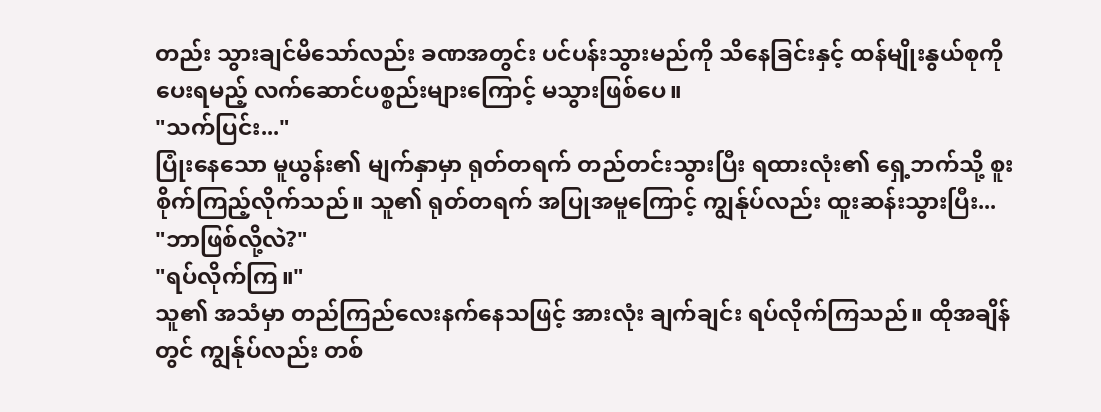တည်း သွားချင်မိသော်လည်း ခဏအတွင်း ပင်ပန်းသွားမည်ကို သိနေခြင်းနှင့် ထန်မျိုးနွယ်စုကို ပေးရမည့် လက်ဆောင်ပစ္စည်းများကြောင့် မသွားဖြစ်ပေ။
"သက်ပြင်း..."
ပြုံးနေသော မူယွန်း၏ မျက်နှာမှာ ရုတ်တရက် တည်တင်းသွားပြီး ရထားလုံး၏ ရှေ့ဘက်သို့ စူးစိုက်ကြည့်လိုက်သည်။ သူ၏ ရုတ်တရက် အပြုအမူကြောင့် ကျွန်ုပ်လည်း ထူးဆန်းသွားပြီး...
"ဘာဖြစ်လို့လဲ?"
"ရပ်လိုက်ကြ။"
သူ၏ အသံမှာ တည်ကြည်လေးနက်နေသဖြင့် အားလုံး ချက်ချင်း ရပ်လိုက်ကြသည်။ ထိုအချိန်တွင် ကျွန်ုပ်လည်း တစ်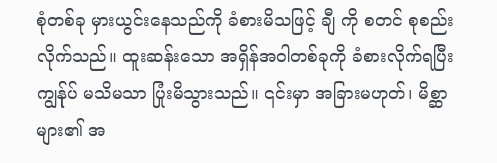စုံတစ်ခု မှားယွင်းနေသည်ကို ခံစားမိသဖြင့် ချီ ကို စတင် စုစည်းလိုက်သည်။ ထူးဆန်းသော အရှိန်အဝါတစ်ခုကို ခံစားလိုက်ရပြီး ကျွန်ုပ် မသိမသာ ပြုံးမိသွားသည်။ ၎င်းမှာ အခြားမဟုတ်၊ မိစ္ဆာများ၏ အ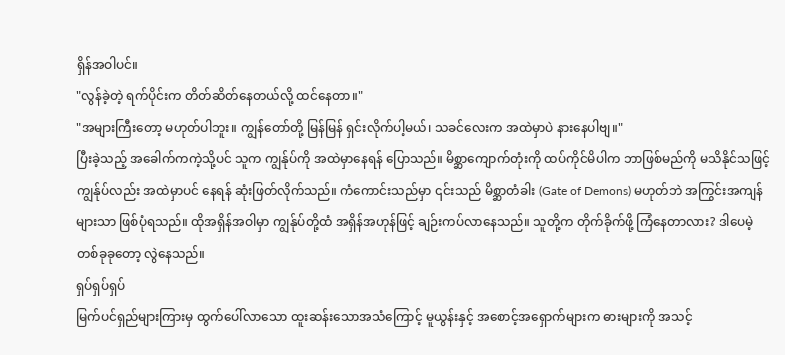ရှိန်အဝါပင်။
"လွန်ခဲ့တဲ့ ရက်ပိုင်းက တိတ်ဆိတ်နေတယ်လို့ ထင်နေတာ။"
"အများကြီးတော့ မဟုတ်ပါဘူး။ ကျွန်တော်တို့ မြန်မြန် ရှင်းလိုက်ပါ့မယ်၊ သခင်လေးက အထဲမှာပဲ နားနေပါဗျ။"
ပြီးခဲ့သည့် အခေါက်ကကဲ့သို့ပင် သူက ကျွန်ုပ်ကို အထဲမှာနေရန် ပြောသည်။ မိစ္ဆာကျောက်တုံးကို ထပ်ကိုင်မိပါက ဘာဖြစ်မည်ကို မသိနိုင်သဖြင့် ကျွန်ုပ်လည်း အထဲမှာပင် နေရန် ဆုံးဖြတ်လိုက်သည်။ ကံကောင်းသည်မှာ ၎င်းသည် မိစ္ဆာတံခါး (Gate of Demons) မဟုတ်ဘဲ အကြွင်းအကျန်များသာ ဖြစ်ပုံရသည်။ ထိုအရှိန်အဝါမှာ ကျွန်ုပ်တို့ထံ အရှိန်အဟုန်ဖြင့် ချဉ်းကပ်လာနေသည်။ သူတို့က တိုက်ခိုက်ဖို့ ကြံနေတာလား? ဒါပေမဲ့ တစ်ခုခုတော့ လွဲနေသည်။
ရှပ်ရှပ်ရှပ်
မြက်ပင်ရှည်များကြားမှ ထွက်ပေါ်လာသော ထူးဆန်းသောအသံကြောင့် မူယွန်းနှင့် အစောင့်အရှောက်များက ဓားများကို အသင့်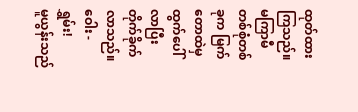ထုတ်ထားကြသည်။ မကြာမီ တစ်စုံတစ်ခုက မြက်တောထဲမှ ထွက်ပေါ်လာပြီး တိုက်ခိုက်လာသည်။
ဝေါး - ရွှမ်း!
မူယွန်းသည်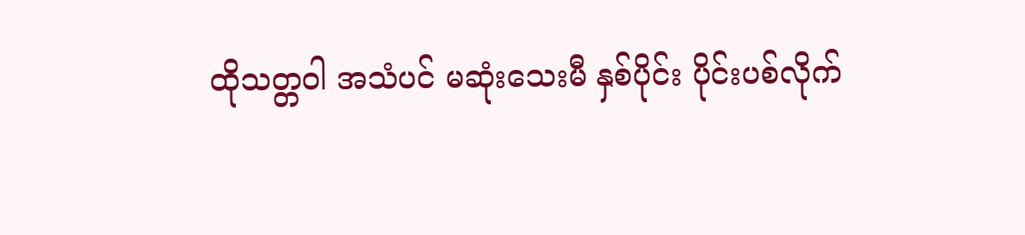ထိုသတ္တဝါ အသံပင် မဆုံးသေးမီ နှစ်ပိုင်း ပိုင်းပစ်လိုက်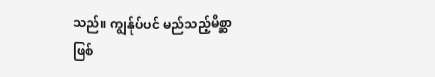သည်။ ကျွန်ုပ်ပင် မည်သည့်မိစ္ဆာ ဖြစ်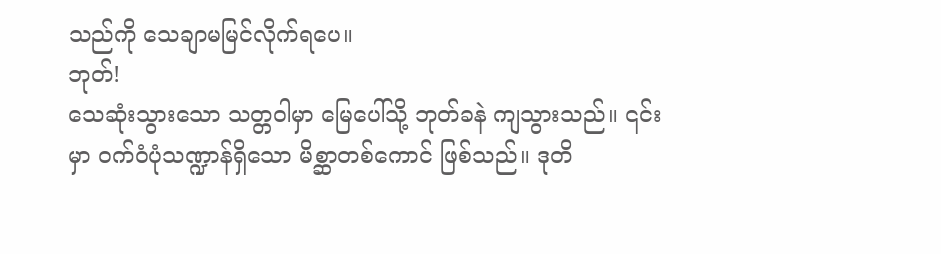သည်ကို သေချာမမြင်လိုက်ရပေ။
ဘုတ်!
သေဆုံးသွားသော သတ္တဝါမှာ မြေပေါ်သို့ ဘုတ်ခနဲ ကျသွားသည်။ ၎င်းမှာ ဝက်ဝံပုံသဏ္ဍာန်ရှိသော မိစ္ဆာတစ်ကောင် ဖြစ်သည်။ ဒုတိ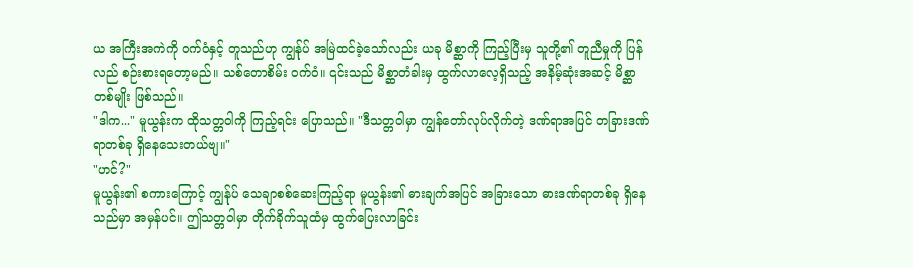ယ အကြီးအကဲကို ဝက်ဝံနှင့် တူသည်ဟု ကျွန်ုပ် အမြဲထင်ခဲ့သော်လည်း ယခု မိစ္ဆာကို ကြည့်ပြီးမှ သူတို့၏ တူညီမှုကို ပြန်လည် စဉ်းစားရတော့မည်။ သစ်တောစိမ်း ဝက်ဝံ။ ၎င်းသည် မိစ္ဆာတံခါးမှ ထွက်လာလေ့ရှိသည့် အနိမ့်ဆုံးအဆင့် မိစ္ဆာတစ်မျိုး ဖြစ်သည်။
"ဒါက..." မူယွန်းက ထိုသတ္တဝါကို ကြည့်ရင်း ပြောသည်။ "ဒီသတ္တဝါမှာ ကျွန်တော်လုပ်လိုက်တဲ့ ဒဏ်ရာအပြင် တခြားဒဏ်ရာတစ်ခု ရှိနေသေးတယ်ဗျ။"
"ဟင်?"
မူယွန်း၏ စကားကြောင့် ကျွန်ုပ် သေချာစစ်ဆေးကြည့်ရာ မူယွန်း၏ ဓားချက်အပြင် အခြားသော ဓားဒဏ်ရာတစ်ခု ရှိနေသည်မှာ အမှန်ပင်။ ဤသတ္တဝါမှာ တိုက်ခိုက်သူထံမှ ထွက်ပြေးလာခြင်း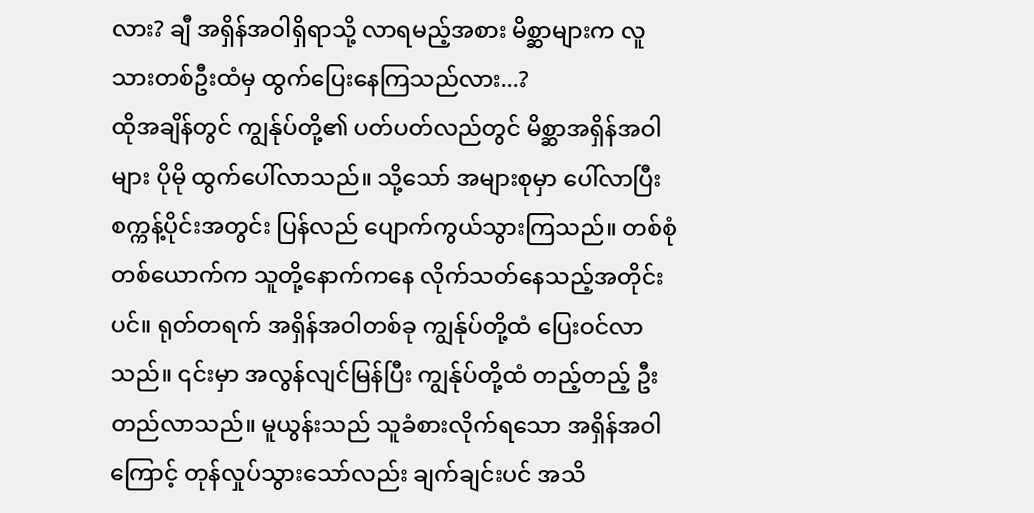လား? ချီ အရှိန်အဝါရှိရာသို့ လာရမည့်အစား မိစ္ဆာများက လူသားတစ်ဦးထံမှ ထွက်ပြေးနေကြသည်လား...?
ထိုအချိန်တွင် ကျွန်ုပ်တို့၏ ပတ်ပတ်လည်တွင် မိစ္ဆာအရှိန်အဝါများ ပိုမို ထွက်ပေါ်လာသည်။ သို့သော် အများစုမှာ ပေါ်လာပြီး စက္ကန့်ပိုင်းအတွင်း ပြန်လည် ပျောက်ကွယ်သွားကြသည်။ တစ်စုံတစ်ယောက်က သူတို့နောက်ကနေ လိုက်သတ်နေသည့်အတိုင်းပင်။ ရုတ်တရက် အရှိန်အဝါတစ်ခု ကျွန်ုပ်တို့ထံ ပြေးဝင်လာသည်။ ၎င်းမှာ အလွန်လျင်မြန်ပြီး ကျွန်ုပ်တို့ထံ တည့်တည့် ဦးတည်လာသည်။ မူယွန်းသည် သူခံစားလိုက်ရသော အရှိန်အဝါကြောင့် တုန်လှုပ်သွားသော်လည်း ချက်ချင်းပင် အသိ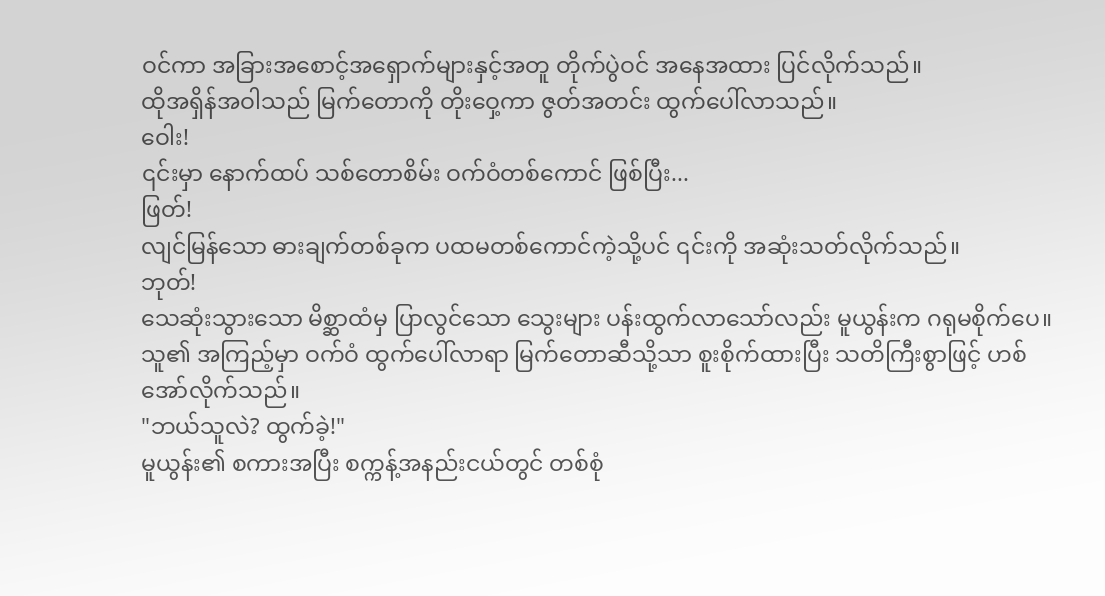ဝင်ကာ အခြားအစောင့်အရှောက်များနှင့်အတူ တိုက်ပွဲဝင် အနေအထား ပြင်လိုက်သည်။
ထိုအရှိန်အဝါသည် မြက်တောကို တိုးဝှေ့ကာ ဇွတ်အတင်း ထွက်ပေါ်လာသည်။
ဝေါး!
၎င်းမှာ နောက်ထပ် သစ်တောစိမ်း ဝက်ဝံတစ်ကောင် ဖြစ်ပြီး...
ဖြတ်!
လျင်မြန်သော ဓားချက်တစ်ခုက ပထမတစ်ကောင်ကဲ့သို့ပင် ၎င်းကို အဆုံးသတ်လိုက်သည်။
ဘုတ်!
သေဆုံးသွားသော မိစ္ဆာထံမှ ပြာလွင်သော သွေးများ ပန်းထွက်လာသော်လည်း မူယွန်းက ဂရုမစိုက်ပေ။ သူ၏ အကြည့်မှာ ဝက်ဝံ ထွက်ပေါ်လာရာ မြက်တောဆီသို့သာ စူးစိုက်ထားပြီး သတိကြီးစွာဖြင့် ဟစ်အော်လိုက်သည်။
"ဘယ်သူလဲ? ထွက်ခဲ့!"
မူယွန်း၏ စကားအပြီး စက္ကန့်အနည်းငယ်တွင် တစ်စုံ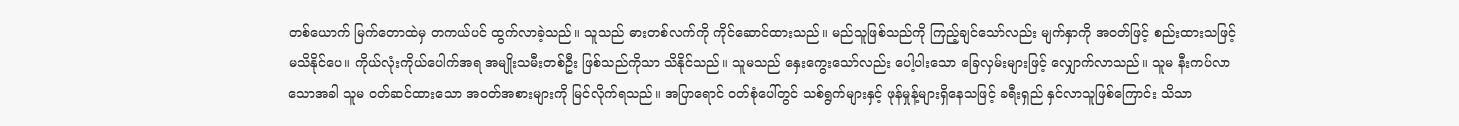တစ်ယောက် မြက်တောထဲမှ တကယ်ပင် ထွက်လာခဲ့သည်။ သူသည် ဓားတစ်လက်ကို ကိုင်ဆောင်ထားသည်။ မည်သူဖြစ်သည်ကို ကြည့်ချင်သော်လည်း မျက်နှာကို အဝတ်ဖြင့် စည်းထားသဖြင့် မသိနိုင်ပေ။ ကိုယ်လုံးကိုယ်ပေါက်အရ အမျိုးသမီးတစ်ဦး ဖြစ်သည်ကိုသာ သိနိုင်သည်။ သူမသည် နှေးကွေးသော်လည်း ပေါ့ပါးသော ခြေလှမ်းများဖြင့် လျှောက်လာသည်။ သူမ နီးကပ်လာသောအခါ သူမ ဝတ်ဆင်ထားသော အဝတ်အစားများကို မြင်လိုက်ရသည်။ အပြာရောင် ဝတ်စုံပေါ်တွင် သစ်ရွက်များနှင့် ဖုန်မှုန့်များရှိနေသဖြင့် ခရီးရှည် နှင်လာသူဖြစ်ကြောင်း သိသာ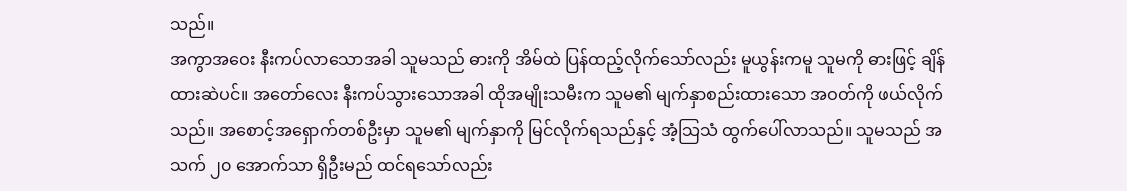သည်။
အကွာအဝေး နီးကပ်လာသောအခါ သူမသည် ဓားကို အိမ်ထဲ ပြန်ထည့်လိုက်သော်လည်း မူယွန်းကမူ သူမကို ဓားဖြင့် ချိန်ထားဆဲပင်။ အတော်လေး နီးကပ်သွားသောအခါ ထိုအမျိုးသမီးက သူမ၏ မျက်နှာစည်းထားသော အဝတ်ကို ဖယ်လိုက်သည်။ အစောင့်အရှောက်တစ်ဦးမှာ သူမ၏ မျက်နှာကို မြင်လိုက်ရသည်နှင့် အံ့သြသံ ထွက်ပေါ်လာသည်။ သူမသည် အသက် ၂၀ အောက်သာ ရှိဦးမည် ထင်ရသော်လည်း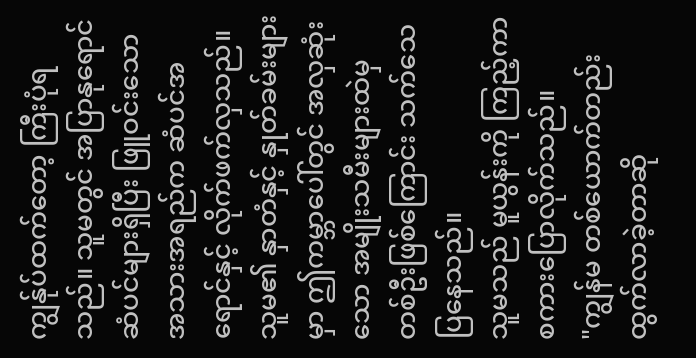ကျွန်ုပ်ထက်တော့ ကြီးပုံရသည်။ သူမတွင် အပြာနုရောင် ဆံပင်များရှိပြီး ဖြူဝင်းသော အသားအရည်က ဆံပင်အရောင်နှင့် လိုက်ဖက်လှသည်။ သူမ၏ နှာတံနှင့် နှုတ်ခမ်းများမှာ ဤကမ္ဘာပေါ်တွင် အလှဆုံးသော အမျိုးသမီးများထဲမှ တစ်ဦးဖြစ်ကြောင်း သက်သေပြနေသည်။
သူမသည် မူယွန်းကို ကြည့်ကာ စကားပြောလိုက်သည်။
"ကျွန်မ တစ်ယောက်တည်း ထွက်လာခဲ့တာဆို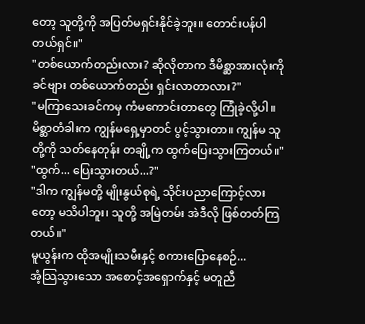တော့ သူတို့ကို အပြတ်မရှင်းနိုင်ခဲ့ဘူး။ တောင်းပန်ပါတယ်ရှင်။"
"တစ်ယောက်တည်းလား? ဆိုလိုတာက ဒီမိစ္ဆာအားလုံးကို ခင်ဗျား တစ်ယောက်တည်း ရှင်းလာတာလား?"
"မကြာသေးခင်ကမှ ကံမကောင်းတာတွေ ကြုံခဲ့လို့ပါ။ မိစ္ဆာတံခါးက ကျွန်မရှေ့မှာတင် ပွင့်သွားတာ။ ကျွန်မ သူတို့ကို သတ်နေတုန်း တချို့က ထွက်ပြေးသွားကြတယ်။"
"ထွက်... ပြေးသွားတယ်...?"
"ဒါက ကျွန်မတို့ မျိုးနွယ်စုရဲ့ သိုင်းပညာကြောင့်လားတော့ မသိပါဘူး၊ သူတို့ အမြဲတမ်း အဲဒီလို ဖြစ်တတ်ကြတယ်။"
မူယွန်းက ထိုအမျိုးသမီးနှင့် စကားပြောနေစဉ်...
အံ့သြသွားသော အစောင့်အရှောက်နှင့် မတူညီ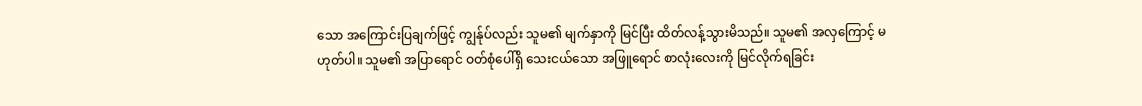သော အကြောင်းပြချက်ဖြင့် ကျွန်ုပ်လည်း သူမ၏ မျက်နှာကို မြင်ပြီး ထိတ်လန့်သွားမိသည်။ သူမ၏ အလှကြောင့် မဟုတ်ပါ။ သူမ၏ အပြာရောင် ဝတ်စုံပေါ်ရှိ သေးငယ်သော အဖြူရောင် စာလုံးလေးကို မြင်လိုက်ရခြင်း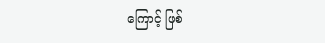ကြောင့် ဖြစ်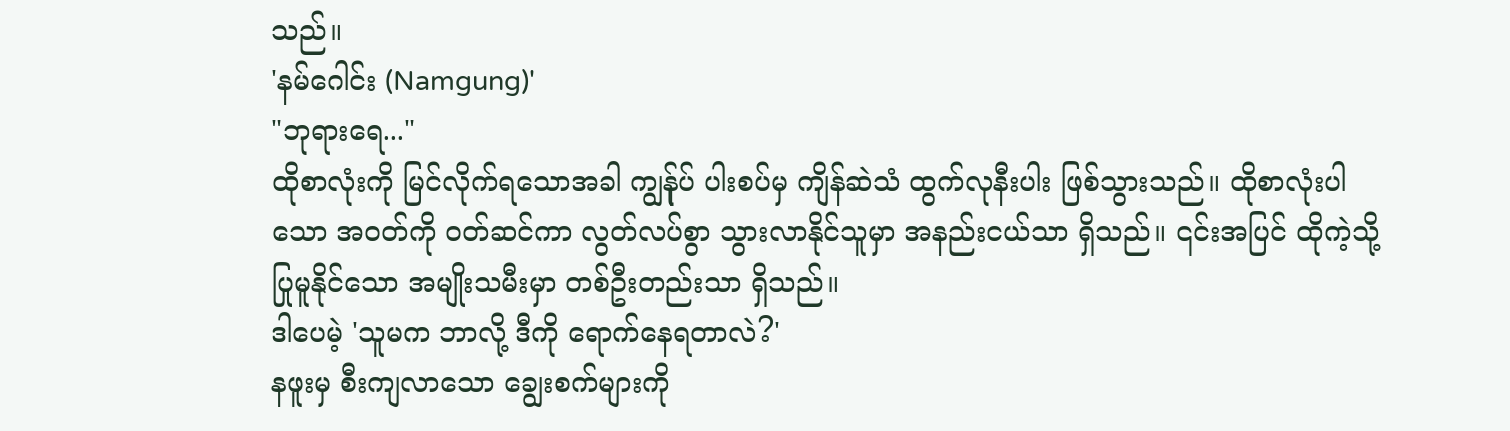သည်။
'နမ်ဂေါင်း (Namgung)'
"ဘုရားရေ..."
ထိုစာလုံးကို မြင်လိုက်ရသောအခါ ကျွန်ုပ် ပါးစပ်မှ ကျိန်ဆဲသံ ထွက်လုနီးပါး ဖြစ်သွားသည်။ ထိုစာလုံးပါသော အဝတ်ကို ဝတ်ဆင်ကာ လွတ်လပ်စွာ သွားလာနိုင်သူမှာ အနည်းငယ်သာ ရှိသည်။ ၎င်းအပြင် ထိုကဲ့သို့ ပြုမူနိုင်သော အမျိုးသမီးမှာ တစ်ဦးတည်းသာ ရှိသည်။
ဒါပေမဲ့ 'သူမက ဘာလို့ ဒီကို ရောက်နေရတာလဲ?'
နဖူးမှ စီးကျလာသော ချွေးစက်များကို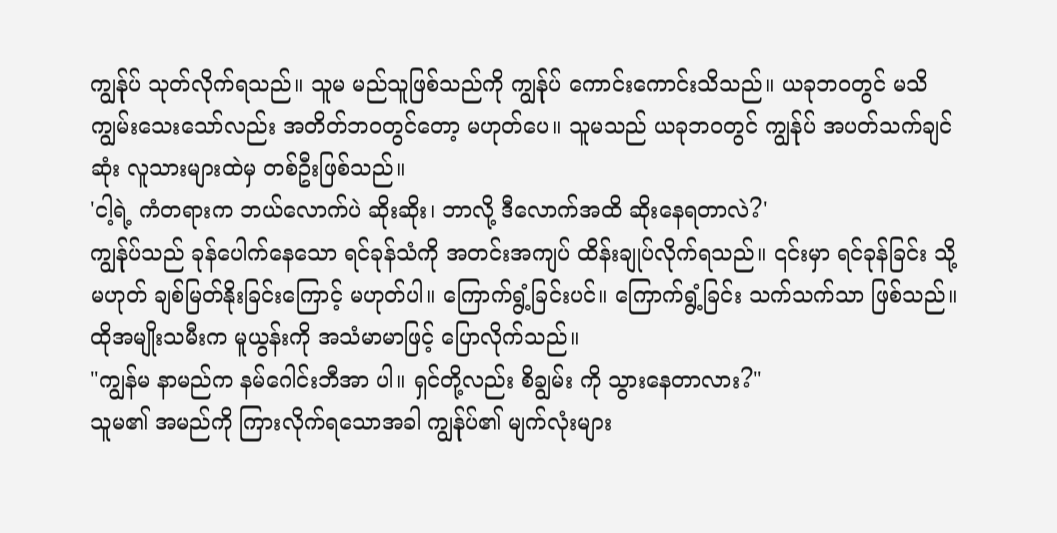ကျွန်ုပ် သုတ်လိုက်ရသည်။ သူမ မည်သူဖြစ်သည်ကို ကျွန်ုပ် ကောင်းကောင်းသိသည်။ ယခုဘဝတွင် မသိကျွမ်းသေးသော်လည်း အတိတ်ဘဝတွင်တော့ မဟုတ်ပေ။ သူမသည် ယခုဘဝတွင် ကျွန်ုပ် အပတ်သက်ချင်ဆုံး လူသားများထဲမှ တစ်ဦးဖြစ်သည်။
'ငါ့ရဲ့ ကံတရားက ဘယ်လောက်ပဲ ဆိုးဆိုး၊ ဘာလို့ ဒီလောက်အထိ ဆိုးနေရတာလဲ?'
ကျွန်ုပ်သည် ခုန်ပေါက်နေသော ရင်ခုန်သံကို အတင်းအကျပ် ထိန်းချုပ်လိုက်ရသည်။ ၎င်းမှာ ရင်ခုန်ခြင်း သို့မဟုတ် ချစ်မြတ်နိုးခြင်းကြောင့် မဟုတ်ပါ။ ကြောက်ရွံ့ခြင်းပင်။ ကြောက်ရွံ့ခြင်း သက်သက်သာ ဖြစ်သည်။ ထိုအမျိုးသမီးက မူယွန်းကို အသံမာမာဖြင့် ပြောလိုက်သည်။
"ကျွန်မ နာမည်က နမ်ဂေါင်းဘီအာ ပါ။ ရှင်တို့လည်း စိချွမ်း ကို သွားနေတာလား?"
သူမ၏ အမည်ကို ကြားလိုက်ရသောအခါ ကျွန်ုပ်၏ မျက်လုံးများ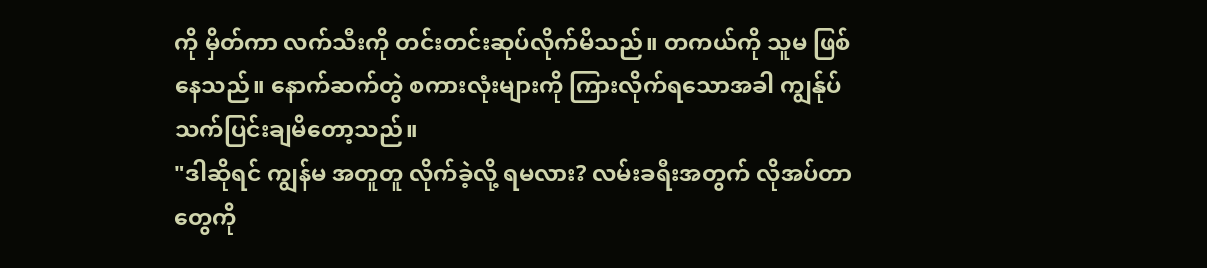ကို မှိတ်ကာ လက်သီးကို တင်းတင်းဆုပ်လိုက်မိသည်။ တကယ်ကို သူမ ဖြစ်နေသည်။ နောက်ဆက်တွဲ စကားလုံးများကို ကြားလိုက်ရသောအခါ ကျွန်ုပ် သက်ပြင်းချမိတော့သည်။
"ဒါဆိုရင် ကျွန်မ အတူတူ လိုက်ခဲ့လို့ ရမလား? လမ်းခရီးအတွက် လိုအပ်တာတွေကို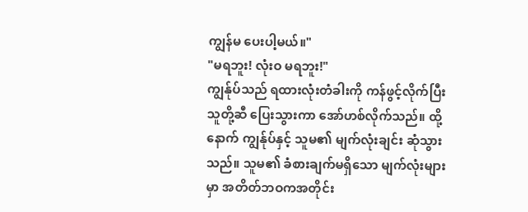ကျွန်မ ပေးပါ့မယ်။"
"မရဘူး! လုံးဝ မရဘူး!"
ကျွန်ုပ်သည် ရထားလုံးတံခါးကို ကန်ဖွင့်လိုက်ပြီး သူတို့ဆီ ပြေးသွားကာ အော်ဟစ်လိုက်သည်။ ထို့နောက် ကျွန်ုပ်နှင့် သူမ၏ မျက်လုံးချင်း ဆုံသွားသည်။ သူမ၏ ခံစားချက်မရှိသော မျက်လုံးများမှာ အတိတ်ဘဝကအတိုင်း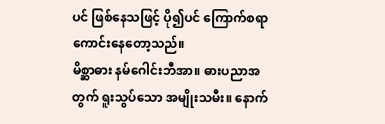ပင် ဖြစ်နေသဖြင့် ပို၍ပင် ကြောက်စရာကောင်းနေတော့သည်။
မိစ္ဆာဓား နမ်ဂေါင်းဘီအာ။ ဓားပညာအတွက် ရူးသွပ်သော အမျိုးသမီး။ နောက်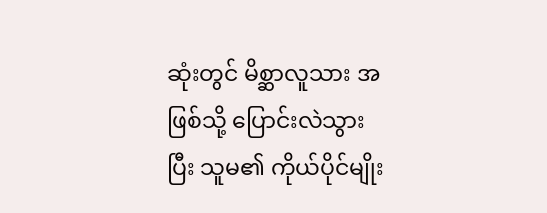ဆုံးတွင် မိစ္ဆာလူသား အဖြစ်သို့ ပြောင်းလဲသွားပြီး သူမ၏ ကိုယ်ပိုင်မျိုး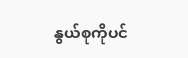နွယ်စုကိုပင်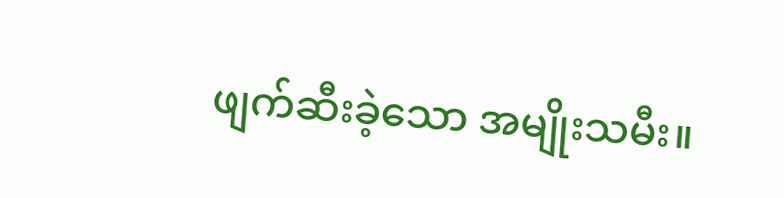ဖျက်ဆီးခဲ့သော အမျိုးသမီး။